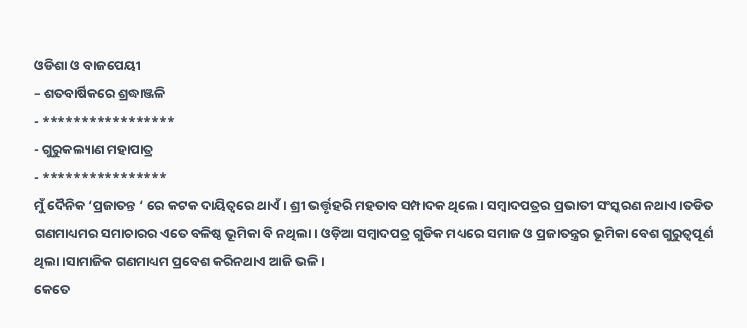ଓଡିଶା ଓ ବାଜପେୟୀ
– ଶତବାର୍ଷିକରେ ଶ୍ରଦ୍ଧାଞ୍ଜଳି
- *****************
- ଗୁରୁକଲ୍ୟାଣ ମହାପାତ୍ର
- ****************
ମୁଁ ଦୈନିକ ‘ପ୍ରଜାତନ୍ତ ‘ ରେ କଟକ ଦାୟିତ୍ୱରେ ଥାଏଁ। ଶ୍ରୀ ଭର୍ତ୍ତୃହରି ମହତାବ ସମ୍ପାଦକ ଥିଲେ। ସମ୍ବାଦପତ୍ରର ପ୍ରଭାତୀ ସଂସ୍କରଣ ନଥାଏ।ତଡିତ ଗଣମାଧ୍ୟମର ସମାଚାରର ଏତେ ବଳିଷ୍ଠ ଭୂମିକା ବି ନଥିଲା। ଓଡ଼ିଆ ସମ୍ବାଦପତ୍ର ଗୁଡିକ ମଧ୍ୟରେ ସମାଜ ଓ ପ୍ରଜାତନ୍ତ୍ରର ଭୂମିକା ବେଶ ଗୁରୁତ୍ୱପୂର୍ଣ ଥିଲା।ସାମାଜିକ ଗଣମାଧ୍ୟମ ପ୍ରବେଶ କରିନଥାଏ ଆଜି ଭଳି।
କେତେ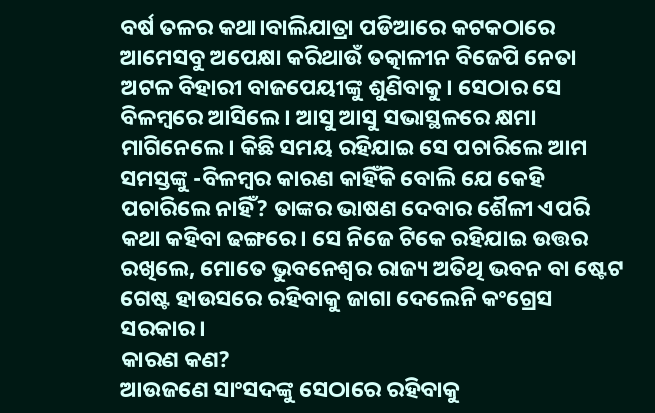ବର୍ଷ ତଳର କଥା।ବାଲିଯାତ୍ରା ପଡିଆରେ କଟକଠାରେ ଆମେସବୁ ଅପେକ୍ଷା କରିଥାଉଁ ତତ୍କାଳୀନ ବିଜେପି ନେତା ଅଟଳ ବିହାରୀ ବାଜପେୟୀଙ୍କୁ ଶୁଣିବାକୁ। ସେଠାର ସେ ବିଳମ୍ବରେ ଆସିଲେ। ଆସୁ ଆସୁ ସଭାସ୍ଥଳରେ କ୍ଷମା ମାଗିନେଲେ। କିଛି ସମୟ ରହିଯାଇ ସେ ପଚାରିଲେ ଆମ ସମସ୍ତଙ୍କୁ -ବିଳମ୍ବର କାରଣ କାହିଁକି ବୋଲି ଯେ କେହି ପଚାରିଲେ ନାହିଁ? ତାଙ୍କର ଭାଷଣ ଦେବାର ଶୈଳୀ ଏପରି କଥା କହିବା ଢଙ୍ଗରେ। ସେ ନିଜେ ଟିକେ ରହିଯାଇ ଉତ୍ତର ରଖିଲେ, ମୋତେ ଭୁବନେଶ୍ୱର ରାଜ୍ୟ ଅତିଥି ଭବନ ବା ଷ୍ଟେଟ ଗେଷ୍ଟ ହାଉସରେ ରହିବାକୁ ଜାଗା ଦେଲେନି କଂଗ୍ରେସ ସରକାର।
କାରଣ କଣ?
ଆଉଜଣେ ସାଂସଦଙ୍କୁ ସେଠାରେ ରହିବାକୁ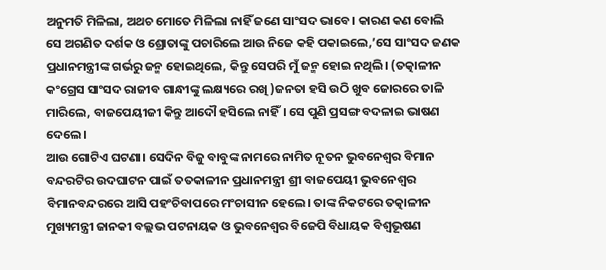ଅନୁମତି ମିଳିଲା, ଅଥଚ ମୋତେ ମିଳିଲା ନାହିଁ ଜଣେ ସାଂସଦ ଭାବେ। କାରଣ କଣ ବୋଲି ସେ ଅଗଣିତ ଦର୍ଶକ ଓ ଶ୍ରୋତାଙ୍କୁ ପଚାରିଲେ ଆଉ ନିଜେ କହି ପକାଇଲେ,’ସେ ସାଂସଦ ଜଣକ ପ୍ରଧାନମନ୍ତ୍ରୀଙ୍କ ଗର୍ଭରୁ ଜନ୍ମ ହୋଇଥିଲେ, କିନ୍ତୁ ସେପରି ମୁଁ ଜନ୍ମ ହୋଇ ନଥିଲି। (ତତ୍କାଳୀନ କଂଗ୍ରେସ ସାଂସଦ ରାଜୀବ ଗାନ୍ଧୀଙ୍କୁ ଲକ୍ଷ୍ୟରେ ରଖି )ଜନତା ହସି ଉଠି ଖୁବ ଜୋରରେ ତାଳି ମାରିଲେ, ବାଜପେୟୀଜୀ କିନ୍ତୁ ଆଦୌ ହସିଲେ ନାହିଁ। ସେ ପୁଣି ପ୍ରସଙ୍ଗ ବଦଳାଇ ଭାଷଣ ଦେଲେ।
ଆଉ ଗୋଟିଏ ଘଟଣା। ସେଦିନ ବିଜୁ ବାବୁଙ୍କ ନାମରେ ନାମିତ ନୂତନ ଭୁବନେଶ୍ୱର ବିମାନ ବନ୍ଦରଟିର ଉଦଘାଟନ ପାଇଁ ତତକାଳୀନ ପ୍ରଧାନମନ୍ତ୍ରୀ ଶ୍ରୀ ବାଜପେୟୀ ଭୁବନେଶ୍ୱର ବିମାନବନ୍ଦରରେ ଆସି ପହଂଚିବାପରେ ମଂଚାସୀନ ହେଲେ। ତାଙ୍କ ନିକଟରେ ତତ୍କାଳୀନ ମୁଖ୍ୟମନ୍ତ୍ରୀ ଜାନକୀ ବଲ୍ଲଭ ପଟନାୟକ ଓ ଭୁବନେଶ୍ୱର ବିଜେପି ବିଧାୟକ ବିଶ୍ୱଭୂଷଣ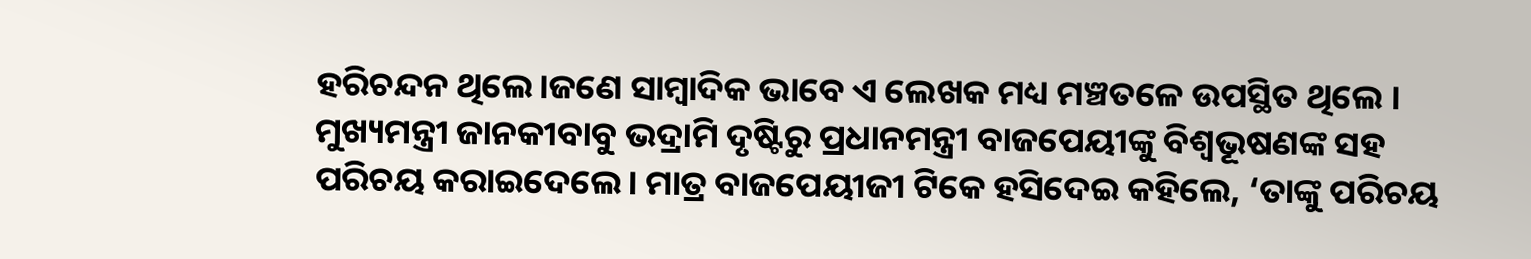ହରିଚନ୍ଦନ ଥିଲେ।ଜଣେ ସାମ୍ବାଦିକ ଭାବେ ଏ ଲେଖକ ମଧ୍ୟ ମଞ୍ଚତଳେ ଉପସ୍ଥିତ ଥିଲେ ।
ମୁଖ୍ୟମନ୍ତ୍ରୀ ଜାନକୀବାବୁ ଭଦ୍ରାମି ଦୃଷ୍ଟିରୁ ପ୍ରଧାନମନ୍ତ୍ରୀ ବାଜପେୟୀଙ୍କୁ ବିଶ୍ୱଭୂଷଣଙ୍କ ସହ ପରିଚୟ କରାଇଦେଲେ। ମାତ୍ର ବାଜପେୟୀଜୀ ଟିକେ ହସିଦେଇ କହିଲେ, ‘ତାଙ୍କୁ ପରିଚୟ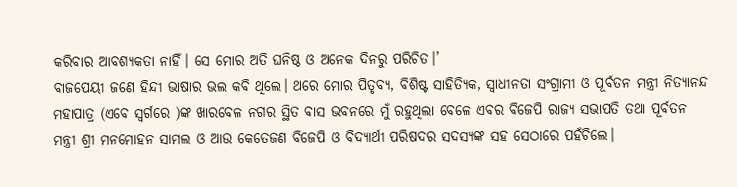କରିବାର ଆବଶ୍ୟକତା ନାହିଁ। ସେ ମୋର ଅତି ଘନିଷ୍ଠ ଓ ଅନେକ ଦିନରୁ ପରିଚିତ।’
ବାଜପେୟୀ ଜଣେ ହିନ୍ଦୀ ଭାଷାର ଭଲ କବି ଥିଲେ। ଥରେ ମୋର ପିତୃବ୍ୟ, ବିଶିଷ୍ଟ ସାହିତ୍ୟିକ, ସ୍ୱାଧୀନତା ସଂଗ୍ରାମୀ ଓ ପୂର୍ବତନ ମନ୍ତ୍ରୀ ନିତ୍ୟାନନ୍ଦ ମହାପାତ୍ର (ଏବେ ସ୍ଵର୍ଗରେ )ଙ୍କ ଖାରବେଳ ନଗର ସ୍ଥିତ ବାସ ଭବନରେ ମୁଁ ରହୁଥିଲା ବେଳେ ଏବର ବିଜେପି ରାଜ୍ୟ ସଭାପତି ତଥା ପୂର୍ବତନ ମନ୍ତ୍ରୀ ଶ୍ରୀ ମନମୋହନ ସାମଲ ଓ ଆଉ କେତେଜଣ ବିଜେପି ଓ ବିଦ୍ୟାର୍ଥୀ ପରିଷଦର ସଦସ୍ୟଙ୍କ ସହ ସେଠାରେ ପହଁଚିଲେ।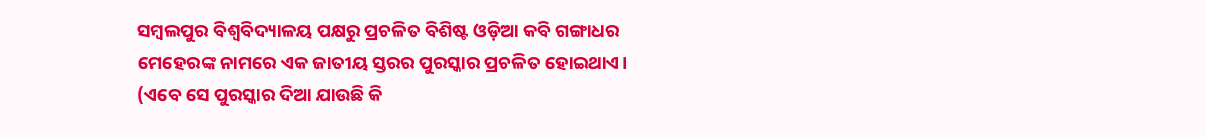ସମ୍ୱଲପୁର ବିଶ୍ବବିଦ୍ୟାଳୟ ପକ୍ଷରୁ ପ୍ରଚଳିତ ବିଶିଷ୍ଟ ଓଡ଼ିଆ କବି ଗଙ୍ଗାଧର ମେହେରଙ୍କ ନାମରେ ଏକ ଜାତୀୟ ସ୍ତରର ପୁରସ୍କାର ପ୍ରଚଳିତ ହୋଇଥାଏ। (ଏବେ ସେ ପୁରସ୍କାର ଦିଆ ଯାଉଛି କି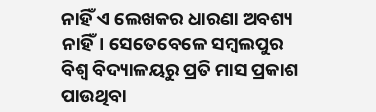ନାହିଁ ଏ ଲେଖକର ଧାରଣା ଅବଶ୍ୟ ନାହିଁ। ସେତେବେଳେ ସମ୍ବଲପୁର ବିଶ୍ୱ ବିଦ୍ୟାଳୟରୁ ପ୍ରତି ମାସ ପ୍ରକାଶ ପାଉଥିବା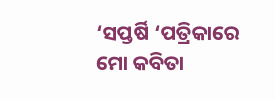‘ସପ୍ତର୍ଷି ‘ପତ୍ରିକାରେ ମୋ କବିତା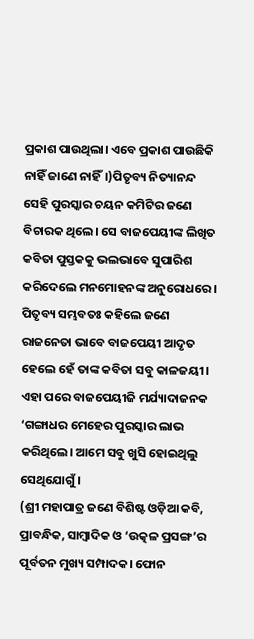ପ୍ରକାଶ ପାଉଥିଲା। ଏବେ ପ୍ରକାଶ ପାଉଛିକି ନାହିଁ ଜାଣେ ନାହିଁ।)ପିତୃବ୍ୟ ନିତ୍ୟାନନ୍ଦ ସେହି ପୁରସ୍କାର ଚୟନ କମିଟିର ଜଣେ ବିଚାରକ ଥିଲେ। ସେ ବାଜପେୟୀଙ୍କ ଲିଖିତ କବିତା ପୁସ୍ତକକୁ ଭଲଭାବେ ସୁପାରିଶ କରିଦେଲେ ମନମୋହନଙ୍କ ଅନୁରୋଧରେ। ପିତୃବ୍ୟ ସମ୍ଭବତଃ କହିଲେ ଜଣେ ରାଜନେତା ଭାବେ ବାଜପେୟୀ ଆଦୃତ ହେଲେ ହେଁ ତାଙ୍କ କବିତା ସବୁ କାଳଜୟୀ। ଏହା ପରେ ବାଜପେୟୀଜି ମର୍ଯ୍ୟାଦାଜନକ ‘ଗଙ୍ଗାଧର ମେହେର ପୁରସ୍କାର ଲାଭ କରିଥିଲେ। ଆମେ ସବୁ ଖୁସି ହୋଇଥିଲୁ ସେଥିଯୋଗୁଁ।
(ଶ୍ରୀ ମହାପାତ୍ର ଜଣେ ବିଶିଷ୍ଟ ଓଡ଼ିଆ କବି, ପ୍ରାବନ୍ଧିକ, ସାମ୍ବାଦିକ ଓ ‘ଉତ୍କଳ ପ୍ରସଙ୍ଗ’ର ପୂର୍ବତନ ମୁଖ୍ୟ ସମ୍ପାଦକ। ଫୋନ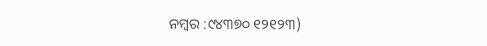ନମ୍ବର :୯୪୩୭୦ ୧୨୧୨୩)